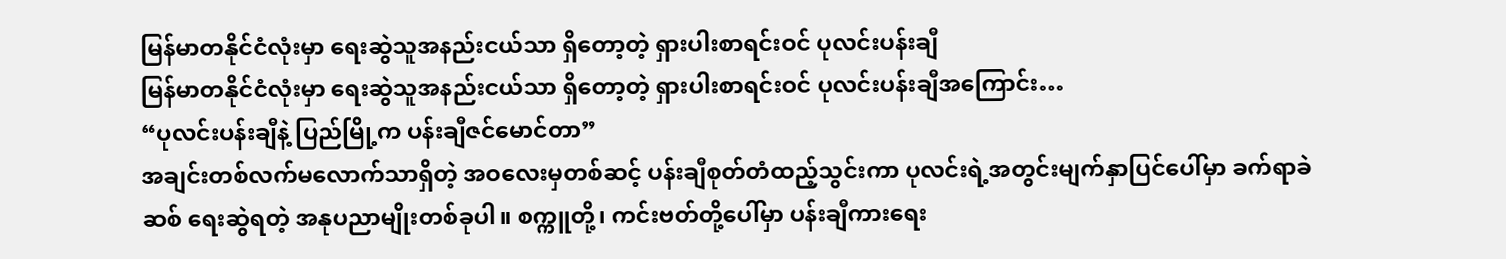မြန်မာတနိုင်ငံလုံးမှာ ရေးဆွဲသူအနည်းငယ်သာ ရှိတော့တဲ့ ရှားပါးစာရင်းဝင် ပုလင်းပန်းချီ
မြန်မာတနိုင်ငံလုံးမှာ ရေးဆွဲသူအနည်းငယ်သာ ရှိတော့တဲ့ ရှားပါးစာရင်းဝင် ပုလင်းပန်းချီအကြောင်း…
“ပုလင်းပန်းချီနဲ့ ပြည်မြို့က ပန်းချီဇင်မောင်တာ”
အချင်းတစ်လက်မလောက်သာရှိတဲ့ အဝလေးမှတစ်ဆင့် ပန်းချီစုတ်တံထည့်သွင်းကာ ပုလင်းရဲ့အတွင်းမျက်နှာပြင်ပေါ်မှာ ခက်ရာခဲဆစ် ရေးဆွဲရတဲ့ အနုပညာမျိုးတစ်ခုပါ။ စက္ကူတို့၊ ကင်းဗတ်တို့ပေါ်မှာ ပန်းချီကားရေး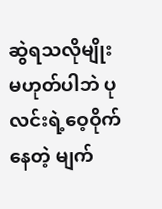ဆွဲရသလိုမျိုး မဟုတ်ပါဘဲ ပုလင်းရဲ့ဝေ့ဝိုက်နေတဲ့ မျက်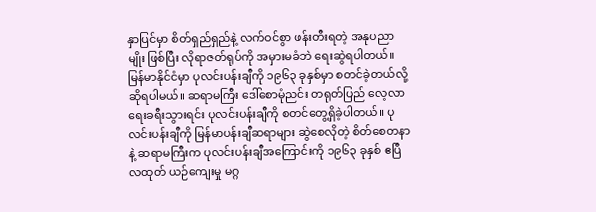နှာပြင်မှာ စိတ်ရှည်ရှည်နဲ့ လက်ဝင်စွာ ဖန်းတီးရတဲ့ အနုပညာမျိုး ဖြစ်ပြီး လိုရာဇတ်ရုပ်ကို အမှားမခံဘဲ ရေးဆွဲရပါတယ်။
မြန်မာနိုင်ငံမှာ ပုလင်းပန်းချီကို ၁၉၆၃ ခုနှစ်မှာ စတင်ခဲ့တယ်လို့ ဆိုရပါမယ်။ ဆရာမကြီး ဒေါ်စောမုံညင်း တရုတ်ပြည် လေ့လာရေးခရီးသွားရင်း ပုလင်းပန်းချီကို စတင်တွေ့ရှိခဲ့ပါတယ်။ ပုလင်းပန်းချီကို မြန်မာပန်းချီဆရာများ ဆွဲစေလိုတဲ့ စိတ်စေတနာနဲ့ ဆရာမကြီးက ပုလင်းပန်းချီအကြောင်းကို ၁၉၆၃ ခုနှစ် ဧပြီလထုတ် ယဉ်ကျေးမှု မဂ္ဂ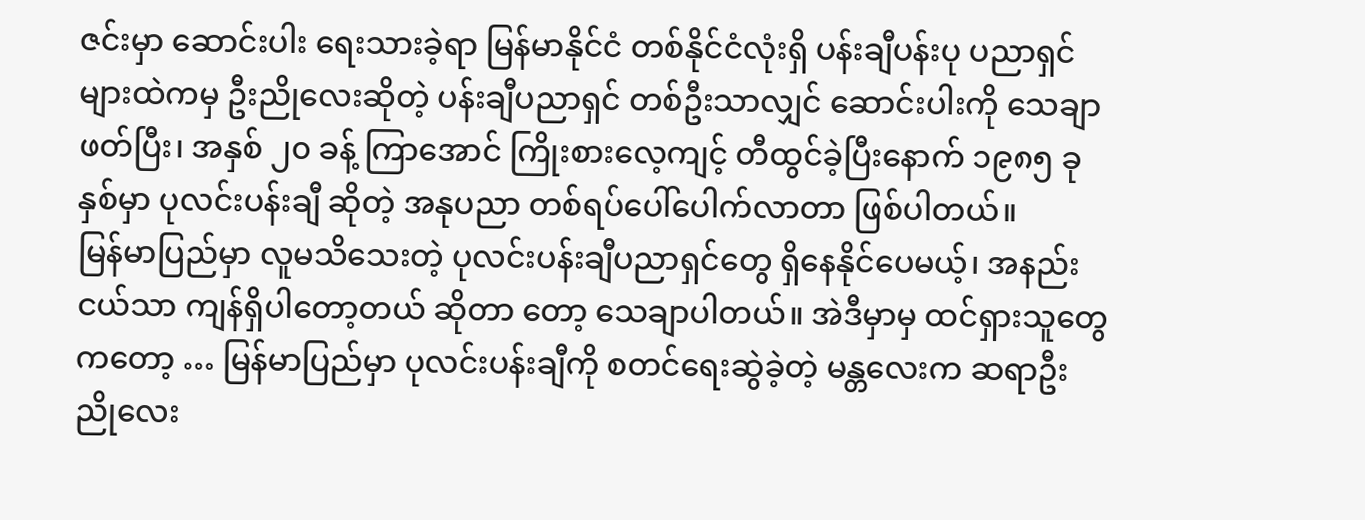ဇင်းမှာ ဆောင်းပါး ရေးသားခဲ့ရာ မြန်မာနိုင်ငံ တစ်နိုင်ငံလုံးရှိ ပန်းချီပန်းပု ပညာရှင်များထဲကမှ ဦးညိုလေးဆိုတဲ့ ပန်းချီပညာရှင် တစ်ဦးသာလျှင် ဆောင်းပါးကို သေချာဖတ်ပြီး၊ အနှစ် ၂၀ ခန့် ကြာအောင် ကြိုးစားလေ့ကျင့် တီထွင်ခဲ့ပြီးနောက် ၁၉၈၅ ခုနှစ်မှာ ပုလင်းပန်းချီ ဆိုတဲ့ အနုပညာ တစ်ရပ်ပေါ်ပေါက်လာတာ ဖြစ်ပါတယ်။
မြန်မာပြည်မှာ လူမသိသေးတဲ့ ပုလင်းပန်းချီပညာရှင်တွေ ရှိနေနိုင်ပေမယ့်၊ အနည်းငယ်သာ ကျန်ရှိပါတော့တယ် ဆိုတာ တော့ သေချာပါတယ်။ အဲဒီမှာမှ ထင်ရှားသူတွေကတော့ … မြန်မာပြည်မှာ ပုလင်းပန်းချီကို စတင်ရေးဆွဲခဲ့တဲ့ မန္တလေးက ဆရာဦးညိုလေး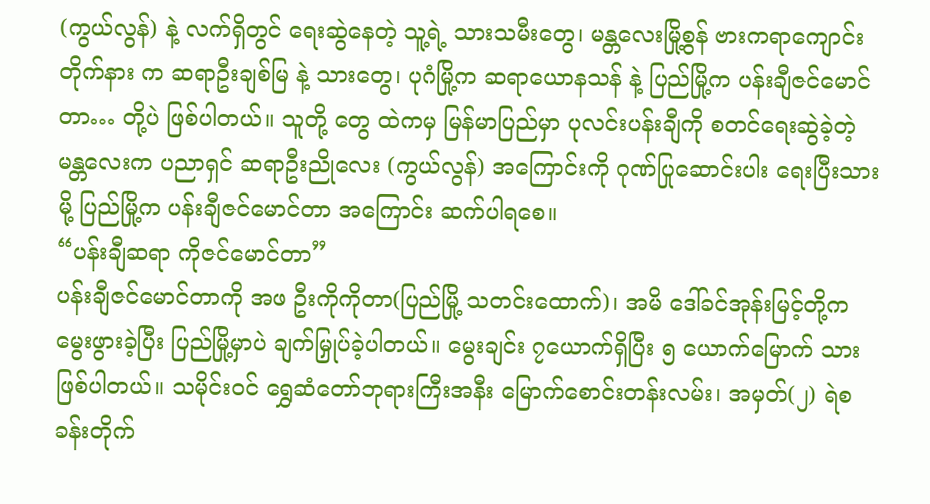(ကွယ်လွန်) နဲ့ လက်ရှိတွင် ရေးဆွဲနေတဲ့ သူ့ရဲ့ သားသမီးတွေ၊ မန္တလေးမြို့စွန် ဗားကရာကျောင်းတိုက်နား က ဆရာဦးချစ်မြ နဲ့ သားတွေ၊ ပုဂံမြို့က ဆရာယောနသန် နဲ့ ပြည်မြို့က ပန်းချီဇင်မောင်တာ… တို့ပဲ ဖြစ်ပါတယ်။ သူတို့ တွေ ထဲကမှ မြန်မာပြည်မှာ ပုလင်းပန်းချီကို စတင်ရေးဆွဲခဲ့တဲ့ မန္တလေးက ပညာရှင် ဆရာဦးညိုလေး (ကွယ်လွန်) အကြောင်းကို ဂုဏ်ပြုဆောင်းပါး ရေးပြီးသားမို့ ပြည်မြို့က ပန်းချီဇင်မောင်တာ အကြောင်း ဆက်ပါရစေ။
“ပန်းချီဆရာ ကိုဇင်မောင်တာ”
ပန်းချီဇင်မောင်တာကို အဖ ဦးကိုကိုတာ(ပြည်မြို့ သတင်းထောက်)၊ အမိ ဒေါ်ခင်အုန်းမြင့်တို့က မွေးဖွားခဲ့ပြီး ပြည်မြို့မှာပဲ ချက်မြှုပ်ခဲ့ပါတယ်။ မွေးချင်း ၇ယောက်ရှိပြီး ၅ ယောက်မြောက် သားဖြစ်ပါတယ်။ သမိုင်းဝင် ရွှေဆံတော်ဘုရားကြီးအနီး မြောက်စောင်းတန်းလမ်း၊ အမှတ်(၂) ရဲစခန်းတိုက်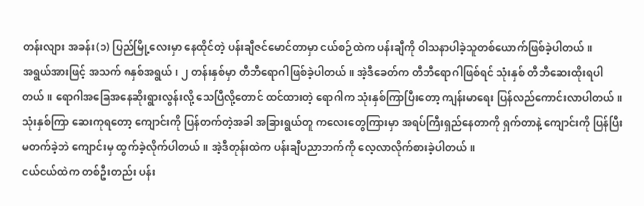တန်းလျား အခန်း(၁) ပြည်မြို့လေးမှာ နေထိုင်တဲ့ ပန်းချီဇင်မောင်တာမှာ ငယ်စဉ်ထဲက ပန်းချီကို ဝါသနာပါခဲ့သူတစ်ယောက်ဖြစ်ခဲ့ပါတယ်။
အရွယ်အားဖြင့် အသက် ၈နှစ်အရွယ်၊ ၂ တန်းနှစ်မှာ တီဘီရောဂါဖြစ်ခဲ့ပါတယ်။ အဲ့ဒီခေတ်က တီဘီရောဂါဖြစ်ရင် သုံးနှစ် တီဘီဆေးထိုးရပါတယ်။ ရောဂါအခြေအနေဆိုးရွားလွန်းလို့ သေပြီလို့တောင် ထင်ထားတဲ့ ရောဂါက သုံးနှစ်ကြာပြီးတော့ ကျန်းမာရေး ပြန်လည်ကောင်းလာပါတယ်။ သုံးနှစ်ကြာ ဆေးကုရတော့ ကျောင်းကို ပြန်တက်တဲ့အခါ အခြားရွယ်တူ ကလေးတွေကြားမှာ အရပ်ကြီးရှည်နေတာကို ရှက်တာနဲ့ ကျောင်းကို ပြန်ပြီး မတက်ခဲ့ဘဲ ကျောင်းမှ ထွက်ခဲ့လိုက်ပါတယ်။ အဲ့ဒီတုန်းထဲက ပန်းချီပညာဘက်ကို လေ့လာလိုက်စားခဲ့ပါတယ်။
ငယ်ငယ်ထဲက တစ်ဦးတည်း ပန်း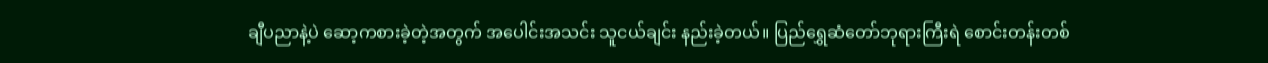ချီပညာနဲ့ပဲ ဆော့ကစားခဲ့တဲ့အတွက် အပေါင်းအသင်း သူငယ်ချင်း နည်းခဲ့တယ်။ ပြည်ရွှေဆံတော်ဘုရားကြီးရဲ စောင်းတန်းတစ်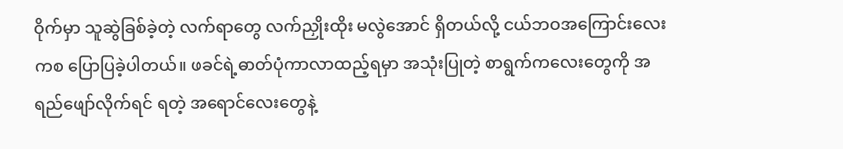ဝိုက်မှာ သူဆွဲခြစ်ခဲ့တဲ့ လက်ရာတွေ လက်ညှိုးထိုး မလွဲအောင် ရှိတယ်လို့ ငယ်ဘဝအကြောင်းလေးကစ ပြောပြခဲ့ပါတယ်။ ဖခင်ရဲ့ဓာတ်ပုံကာလာထည့်ရမှာ အသုံးပြုတဲ့ စာရွက်ကလေးတွေကို အရည်ဖျော်လိုက်ရင် ရတဲ့ အရောင်လေးတွေနဲ့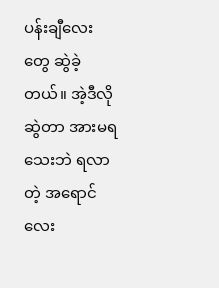ပန်းချီလေးတွေ ဆွဲခဲ့တယ်။ အဲ့ဒီလိုဆွဲတာ အားမရသေးဘဲ ရလာတဲ့ အရောင်လေး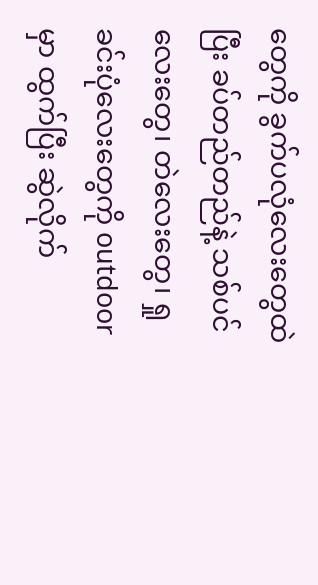တွေကို ခွက်ပလုံလေးတွေထဲပြီး ခပ်တည်တည်နဲ့ သစ်ပင်လေးတွေ၊ တဲလေးတွေ၊ ရှုခင်းပုံလေးတွေကို outdoor မှာ ထွက်ပြီး ဆွဲလိုက်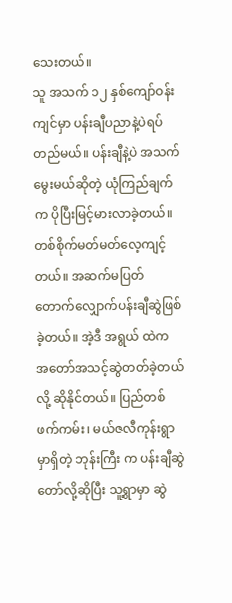သေးတယ်။
သူ အသက် ၁၂ နှစ်ကျော်ဝန်းကျင်မှာ ပန်းချီပညာနဲ့ပဲရပ်တည်မယ်။ ပန်းချီနဲ့ပဲ အသက်မွေးမယ်ဆိုတဲ့ ယုံကြည်ချက်က ပိုပြီးမြင့်မားလာခဲ့တယ်။ တစ်စိုက်မတ်မတ်လေ့ကျင့်တယ်။ အဆက်မပြတ် တောက်လျှောက်ပန်းချီဆွဲဖြစ်ခဲ့တယ်။ အဲ့ဒီ အရွယ် ထဲက အတော်အသင့်ဆွဲတတ်ခဲ့တယ်လို့ ဆိုနိုင်တယ်။ ပြည်တစ်ဖက်ကမ်း၊ မယ်ဇလီကုန်းရွာမှာရှိတဲ့ ဘုန်းကြီး က ပန်းချီဆွဲတော်လို့ဆိုပြီး သူ့ရွာမှာ ဆွဲ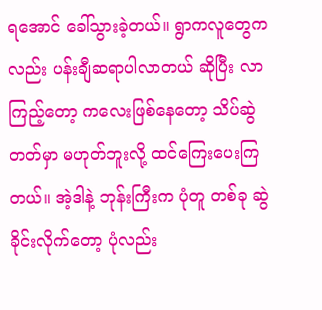ရအောင် ခေါ်သွားခဲ့တယ်။ ရွာကလူတွေကလည်း ပန်းချီဆရာပါလာတယ် ဆိုပြီး လာကြည့်တော့ ကလေးဖြစ်နေတော့ သိပ်ဆွဲတတ်မှာ မဟုတ်ဘူးလို့ ထင်ကြေးပေးကြတယ်။ အဲ့ဒါနဲ့ ဘုန်းကြီးက ပုံတူ တစ်ခု ဆွဲခိုင်းလိုက်တော့ ပုံလည်း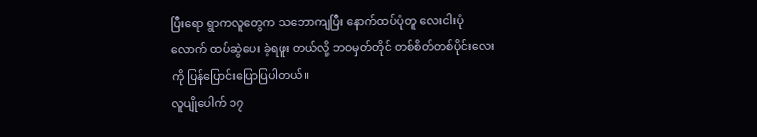ပြီးရော ရွာကလူတွေက သဘောကျပြီး နောက်ထပ်ပုံတူ လေးငါးပုံလောက် ထပ်ဆွဲပေး ခဲ့ရဖူး တယ်လို့ ဘဝမှတ်တိုင် တစ်စိတ်တစ်ပိုင်းလေးကို ပြန်ပြောင်းပြောပြပါတယ်။
လူပျိုပေါက် ၁၇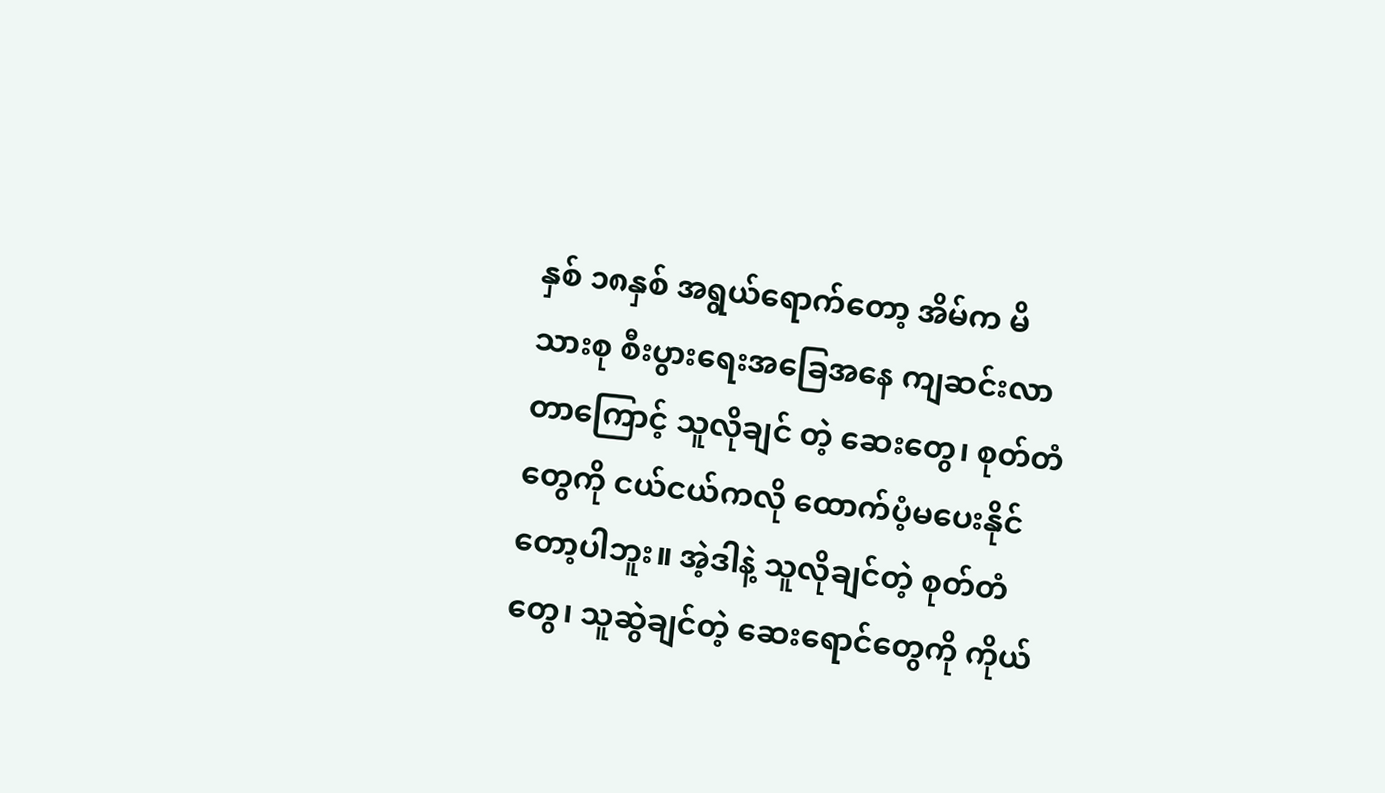နှစ် ၁၈နှစ် အရွယ်ရောက်တော့ အိမ်က မိသားစု စီးပွားရေးအခြေအနေ ကျဆင်းလာတာကြောင့် သူလိုချင် တဲ့ ဆေးတွေ၊ စုတ်တံတွေကို ငယ်ငယ်ကလို ထောက်ပံ့မပေးနိုင်တော့ပါဘူး။ အဲ့ဒါနဲ့ သူလိုချင်တဲ့ စုတ်တံတွေ၊ သူဆွဲချင်တဲ့ ဆေးရောင်တွေကို ကိုယ်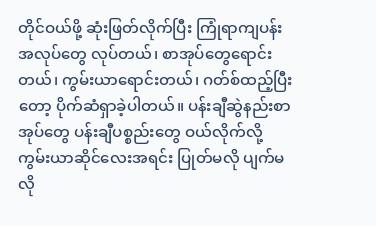တိုင်ဝယ်ဖို့ ဆုံးဖြတ်လိုက်ပြီး ကြုံရာကျပန်းအလုပ်တွေ လုပ်တယ်၊ စာအုပ်တွေရောင်းတယ်၊ ကွမ်းယာရောင်းတယ်၊ ဂတ်စ်ထည့်ပြီးတော့ ပိုက်ဆံရှာခဲ့ပါတယ်။ ပန်းချီဆွဲနည်းစာအုပ်တွေ ပန်းချီပစ္စည်းတွေ ဝယ်လိုက်လို့ ကွမ်းယာဆိုင်လေးအရင်း ပြုတ်မလို ပျက်မလို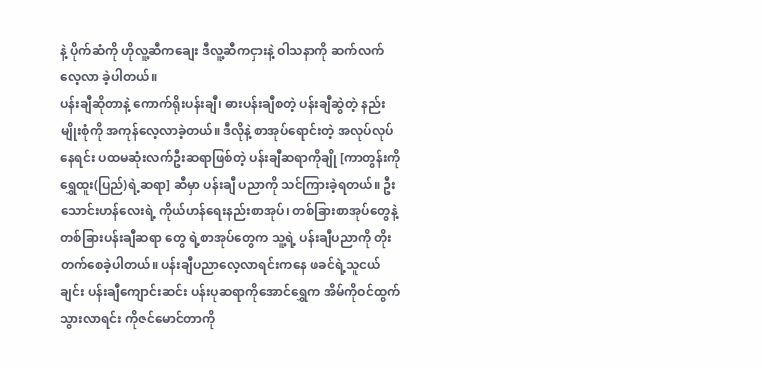နဲ့ ပိုက်ဆံကို ဟိုလူ့ဆီကချေး ဒီလူ့ဆီကငှားနဲ့ ဝါသနာကို ဆက်လက် လေ့လာ ခဲ့ပါတယ်။
ပန်းချီဆိုတာနဲ့ ကောက်ရိုးပန်းချီ၊ ဓားပန်းချီစတဲ့ ပန်းချီဆွဲတဲ့ နည်းမျိုးစုံကို အကုန်လေ့လာခဲ့တယ်။ ဒီလိုနဲ့ စာအုပ်ရောင်းတဲ့ အလုပ်လုပ်နေရင်း ပထမဆုံးလက်ဦးဆရာဖြစ်တဲ့ ပန်းချီဆရာကိုချို [ကာတွန်းကိုရွှေထူး(ပြည်)ရဲ့ဆရာ] ဆီမှာ ပန်းချီ ပညာကို သင်ကြားခဲ့ရတယ်။ ဦးသောင်းဟန်လေးရဲ့ ကိုယ်ဟန်ရေးနည်းစာအုပ်၊ တစ်ခြားစာအုပ်တွေနဲ့ တစ်ခြားပန်းချီဆရာ တွေ ရဲ့စာအုပ်တွေက သူ့ရဲ့ ပန်းချီပညာကို တိုးတက်စေခဲ့ပါတယ်။ ပန်းချီပညာလေ့လာရင်းကနေ ဖခင်ရဲ့သူငယ်ချင်း ပန်းချီကျောင်းဆင်း ပန်းပုဆရာကိုအောင်ရွှေက အိမ်ကိုဝင်ထွက်သွားလာရင်း ကိုဇင်မောင်တာကို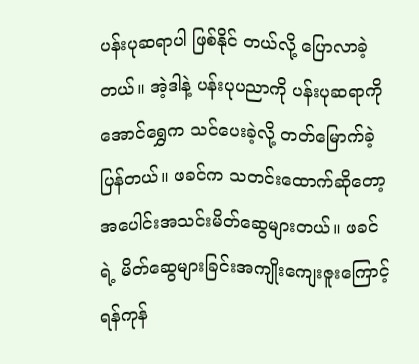ပန်းပုဆရာပါ ဖြစ်နိုင် တယ်လို့ ပြောလာခဲ့တယ်။ အဲ့ဒါနဲ့ ပန်းပုပညာကို ပန်းပုဆရာကိုအောင်ရွှေက သင်ပေးခဲ့လို့ တတ်မြောက်ခဲ့ပြန်တယ်။ ဖခင်က သတင်းထောက်ဆိုတော့ အပေါင်းအသင်းမိတ်ဆွေများတယ်။ ဖခင်ရဲ့ မိတ်ဆွေများခြင်းအကျိုးကျေးဇူးကြောင့် ရန်ကုန်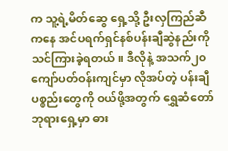က သူ့ရဲ့မိတ်ဆွေ ရှေ့သို့ ဦးလှကြည်ဆီကနေ အင်ပရက်ရှင်နစ်ပန်းချီဆွဲနည်းကို သင်ကြားခဲ့ရတယ်။ ဒီလိုနဲ့ အသက်၂၀ ကျော်ပတ်ဝန်းကျင်မှာ လိုအပ်တဲ့ ပန်းချီပစ္စည်းတွေကို ဝယ်ဖို့အတွက် ရွှေဆံတော်ဘုရားရှေ့မှာ ဓား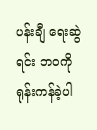ပန်းချီ ရေးဆွဲရင်း ဘဝကိုရုန်းကန်ခဲ့ပါ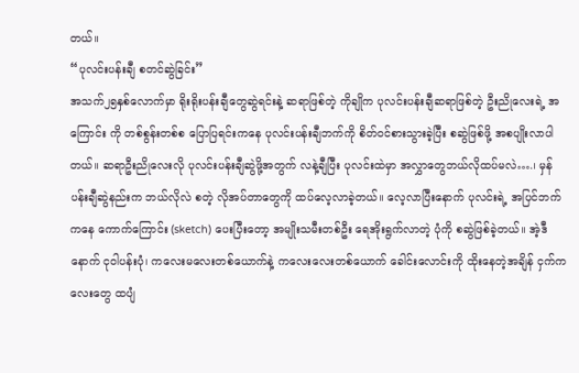တယ်။
“ပုလင်းပန်းချီ စတင်ဆွဲခြင်း”
အသက်၂၅နှစ်လောက်မှာ ရိုးရိုးပန်းချီတွေဆွဲရင်းနဲ့ ဆရာဖြစ်တဲ့ ကိုချိုက ပုလင်းပန်းချီဆရာဖြစ်တဲ့ ဦးညိုလေးရဲ့ အကြောင်း ကို တစ်စွန်းတစ်စ ပြောပြရင်းကနေ ပုလင်းပန်းချီဘက်ကို စိတ်ဝင်စားသွားခဲ့ပြီး စဆွဲဖြစ်ဖို့ အစပျိုးလာပါတယ်။ ဆရာဦးညိုလေးလို ပုလင်းပန်းချီဆွဲဖို့အတွက် လနဲ့ချီပြီး ပုလင်းထဲမှာ အလွှာတွေဘယ်လိုထပ်မလဲ….၊ မှန်ပန်းချီဆွဲနည်းက ဘယ်လိုလဲ စတဲ့ လိုအပ်တာတွေကို ထပ်လေ့လာခဲ့တယ်။ လေ့လာပြီးနောက် ပုလင်းရဲ့ အပြင်ဘက်ကနေ ကောက်ကြောင်း (sketch) ပေးပြီးတော့ အမျိုးသမီးတစ်ဦး ရေအိုးရွက်လာတဲ့ ပုံကို စဆွဲဖြစ်ခဲ့တယ်။ အဲ့ဒီနောက် ငုဝါပန်းပုံ၊ ကလေးမလေးတစ်ယောက်နဲ့ ကလေးလေးတစ်ယောက် ခေါင်းလောင်းကို ထိုးနေတဲ့အချိန် ငှက်ကလေးတွေ ထပျံ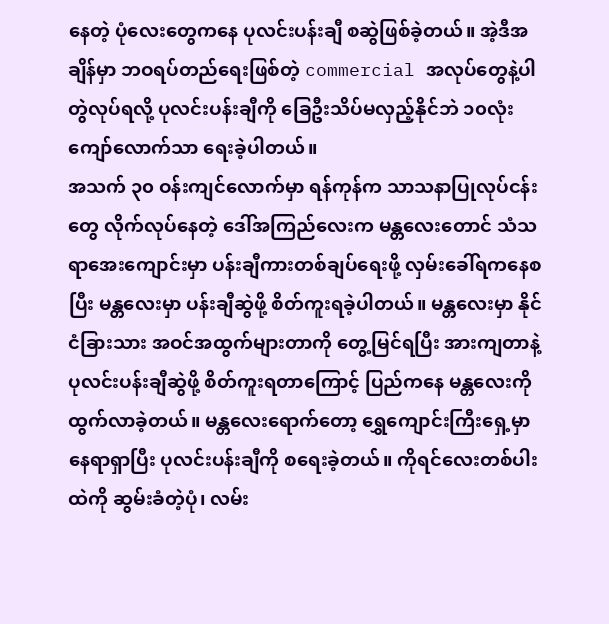နေတဲ့ ပုံလေးတွေကနေ ပုလင်းပန်းချီ စဆွဲဖြစ်ခဲ့တယ်။ အဲ့ဒီအချိန်မှာ ဘဝရပ်တည်ရေးဖြစ်တဲ့ commercial အလုပ်တွေနဲ့ပါ တွဲလုပ်ရလို့ ပုလင်းပန်းချီကို ခြေဦးသိပ်မလှည့်နိုင်ဘဲ ၁၀လုံးကျော်လောက်သာ ရေးခဲ့ပါတယ်။
အသက် ၃၀ ဝန်းကျင်လောက်မှာ ရန်ကုန်က သာသနာပြုလုပ်ငန်းတွေ လိုက်လုပ်နေတဲ့ ဒေါ်အကြည်လေးက မန္တလေးတောင် သံသရာအေးကျောင်းမှာ ပန်းချီကားတစ်ချပ်ရေးဖို့ လှမ်းခေါ်ရကနေစပြီး မန္တလေးမှာ ပန်းချီဆွဲဖို့ စိတ်ကူးရခဲ့ပါတယ်။ မန္တလေးမှာ နိုင်ငံခြားသား အဝင်အထွက်များတာကို တွေ့မြင်ရပြီး အားကျတာနဲ့ ပုလင်းပန်းချီဆွဲဖို့ စိတ်ကူးရတာကြောင့် ပြည်ကနေ မန္တလေးကို ထွက်လာခဲ့တယ်။ မန္တလေးရောက်တော့ ရွှေကျောင်းကြီးရှေ့မှာ နေရာရှာပြီး ပုလင်းပန်းချီကို စရေးခဲ့တယ်။ ကိုရင်လေးတစ်ပါးထဲကို ဆွမ်းခံတဲ့ပုံ၊ လမ်း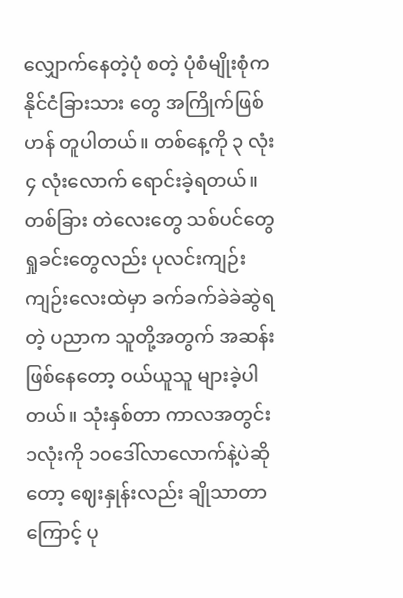လျှောက်နေတဲ့ပုံ စတဲ့ ပုံစံမျိုးစုံက နိုင်ငံခြားသား တွေ အကြိုက်ဖြစ်ဟန် တူပါတယ်။ တစ်နေ့ကို ၃ လုံး ၄ လုံးလောက် ရောင်းခဲ့ရတယ်။ တစ်ခြား တဲလေးတွေ သစ်ပင်တွေ ရှုခင်းတွေလည်း ပုလင်းကျဉ်းကျဉ်းလေးထဲမှာ ခက်ခက်ခဲခဲဆွဲရတဲ့ ပညာက သူတို့အတွက် အဆန်းဖြစ်နေတော့ ဝယ်ယူသူ များခဲ့ပါတယ်။ သုံးနှစ်တာ ကာလအတွင်း ၁လုံးကို ၁၀ဒေါ်လာလောက်နဲ့ပဲဆိုတော့ ဈေးနှုန်းလည်း ချိုသာတာကြောင့် ပု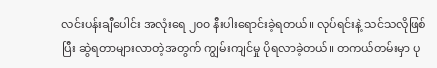လင်းပန်းချီပေါင်း အလုံးရေ ၂၀၀ နီးပါးရောင်းခဲ့ရတယ်။ လုပ်ရင်းနဲ့ သင်သလိုဖြစ်ပြီး ဆွဲရတာများလာတဲ့အတွက် ကျွမ်းကျင်မှု ပိုရလာခဲ့တယ်။ တကယ်တမ်းမှာ ပု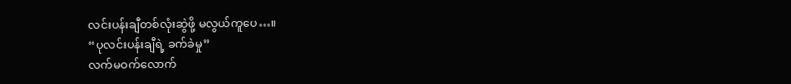လင်းပန်းချီတစ်လုံးဆွဲဖို့ မလွယ်ကူပေ…။
“ပုလင်းပန်းချီရဲ့ ခက်ခဲမှု”
လက်မဝက်လောက်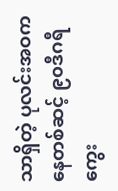သာရှိတဲ့ ပုလင်းအဝကနေတစ်ဆင့် ၉၀ဒီဂရီ ကွေး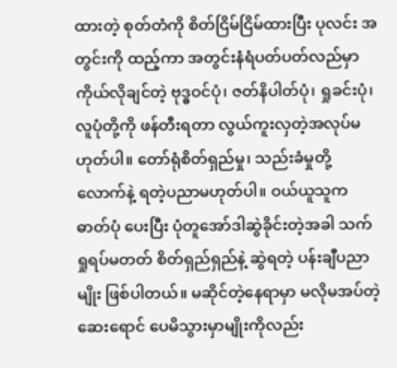ထားတဲ့ စုတ်တံကို စိတ်ငြိမ်ငြိမ်ထားပြီး ပုလင်း အတွင်းကို ထည့်ကာ အတွင်းနံရံပတ်ပတ်လည်မှာ ကိုယ်လိုချင်တဲ့ ဗုဒ္ဓဝင်ပုံ၊ ဇတ်နိပါတ်ပုံ၊ ရှုခင်းပုံ၊ လူပုံတို့ကို ဖန်တီးရတာ လွယ်ကူးလှတဲ့အလုပ်မဟုတ်ပါ။ တော်ရုံစိတ်ရှည်မှု၊ သည်းခံမှုတို့လောက်နဲ့ ရတဲ့ပညာမဟုတ်ပါ။ ဝယ်ယူသူက ဓာတ်ပုံ ပေးပြီး ပုံတူအော်ဒါဆွဲခိုင်းတဲ့အခါ သက်ရှုရပ်မတတ် စိတ်ရှည်ရှည်နဲ့ ဆွဲရတဲ့ ပန်းချီပညာမျိုး ဖြစ်ပါတယ်။ မဆိုင်တဲ့နေရာမှာ မလိုမအပ်တဲ့ ဆေးရောင် ပေမိသွားမှာမျိုးကိုလည်း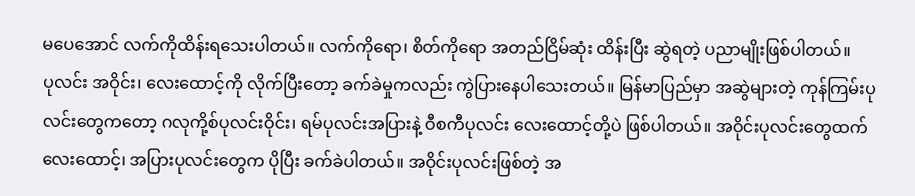မပေအောင် လက်ကိုထိန်းရသေးပါတယ်။ လက်ကိုရော၊ စိတ်ကိုရော အတည်ငြိမ်ဆုံး ထိန်းပြီး ဆွဲရတဲ့ ပညာမျိုးဖြစ်ပါတယ်။
ပုလင်း အဝိုင်း၊ လေးထောင့်ကို လိုက်ပြီးတော့ ခက်ခဲမှုကလည်း ကွဲပြားနေပါသေးတယ်။ မြန်မာပြည်မှာ အဆွဲများတဲ့ ကုန်ကြမ်းပုလင်းတွေကတော့ ဂလုကို့စ်ပုလင်းဝိုင်း၊ ရမ်ပုလင်းအပြားနဲ့ ဝီစကီပုလင်း လေးထောင့်တို့ပဲ ဖြစ်ပါတယ်။ အဝိုင်းပုလင်းတွေထက် လေးထောင့်၊ အပြားပုလင်းတွေက ပိုပြီး ခက်ခဲပါတယ်။ အဝိုင်းပုလင်းဖြစ်တဲ့ အ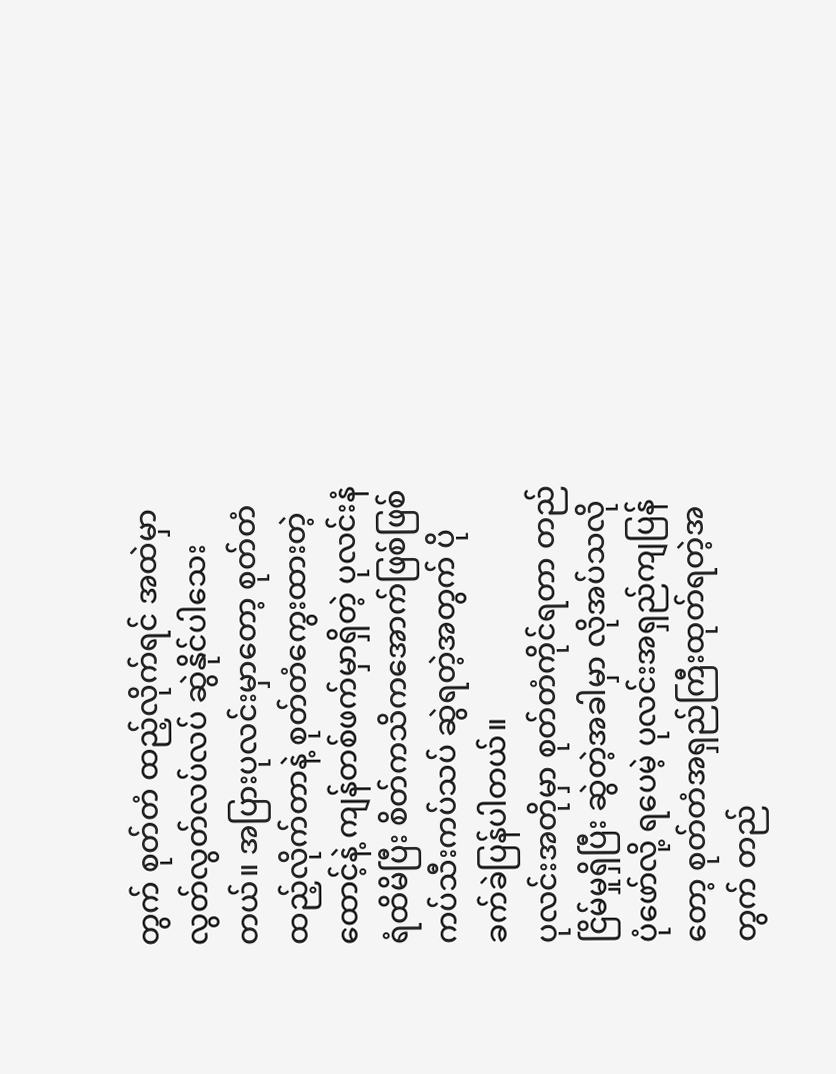တွက် စုတ်တံ ထည့်လိုက်ရင် အထဲမှာ လွတ်လွတ်လပ်လပ် ဆွဲနိုင်ပါသေးတယ်။ အပြားပုလင်းမှာတော့ စုတ်တံထည့်လိုက်တာနဲ့ စုတ်တံကွေးထားတဲ့ ထောင့်နဲ့ ကျန်တစ်ဖက်မှာရှိတဲ့ ပုလင်းနံရံထိမိပြီး စိတ်ကသိကအောက်ဖြစ်ဖြစ် ကပ်သီးကပ်သပ် ဆွဲရတဲ့အတွက် ပိုခက်ခဲပြန်ပါတယ်။
ပုလင်းအတိုမှာ စုတ်တံကိုင်ရတာ တည်ငြိမ်မှုရှိပြီး ဆွဲတဲ့အခါမှာ လိုအပ်သလို ပုံဖော်လို့ ရပေမဲ့ ပုလင်းအရှည်ကျပြန်တော့ စုတ်တံအရှည်ကြီးထုတ်ရတဲ့အတွက် တည်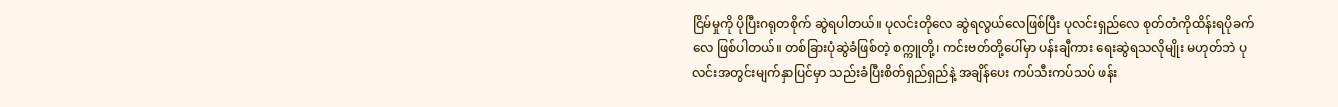ငြိမ်မှုကို ပိုပြီးဂရုတစိုက် ဆွဲရပါတယ်။ ပုလင်းတိုလေ ဆွဲရလွယ်လေဖြစ်ပြီး ပုလင်းရှည်လေ စုတ်တံကိုထိန်းရပိုခက်လေ ဖြစ်ပါတယ်။ တစ်ခြားပုံဆွဲခံဖြစ်တဲ့ စက္ကူတို့၊ ကင်းဗတ်တို့ပေါ်မှာ ပန်းချီကား ရေးဆွဲရသလိုမျိုး မဟုတ်ဘဲ ပုလင်းအတွင်းမျက်နှာပြင်မှာ သည်းခံပြီးစိတ်ရှည်ရှည်နဲ့ အချိန်ပေး ကပ်သီးကပ်သပ် ဖန်း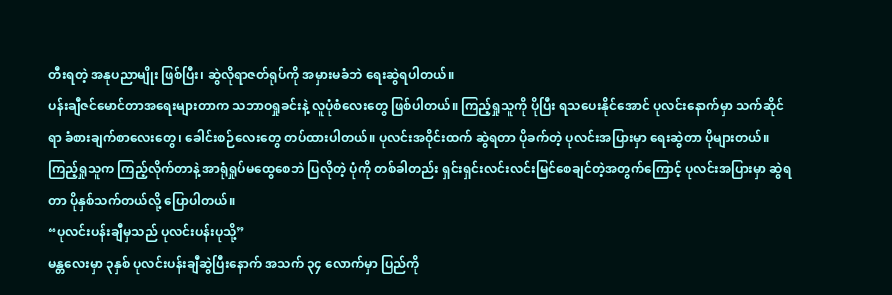တီးရတဲ့ အနုပညာမျိုး ဖြစ်ပြီး၊ ဆွဲလိုရာဇတ်ရုပ်ကို အမှားမခံဘဲ ရေးဆွဲရပါတယ်။
ပန်းချီဇင်မောင်တာအရေးများတာက သဘာဝရှုခင်းနဲ့ လူပုံစံလေးတွေ ဖြစ်ပါတယ်။ ကြည့်ရှုသူကို ပိုပြီး ရသပေးနိုင်အောင် ပုလင်းနောက်မှာ သက်ဆိုင်ရာ ခံစားချက်စာလေးတွေ၊ ခေါင်းစဉ်လေးတွေ တပ်ထားပါတယ်။ ပုလင်းအဝိုင်းထက် ဆွဲရတာ ပိုခက်တဲ့ ပုလင်းအပြားမှာ ရေးဆွဲတာ ပိုများတယ်။ ကြည့်ရှုသူက ကြည့်လိုက်တာနဲ့ အာရုံရှုပ်မထွေစေဘဲ ပြလိုတဲ့ ပုံကို တစ်ခါတည်း ရှင်းရှင်းလင်းလင်းမြင်စေချင်တဲ့အတွက်ကြောင့် ပုလင်းအပြားမှာ ဆွဲရတာ ပိုနှစ်သက်တယ်လို့ ပြောပါတယ်။
“ပုလင်းပန်းချီမှသည် ပုလင်းပန်းပုသို့”
မန္တလေးမှာ ၃နှစ် ပုလင်းပန်းချီဆွဲပြီးနောက် အသက် ၃၄ လောက်မှာ ပြည်ကို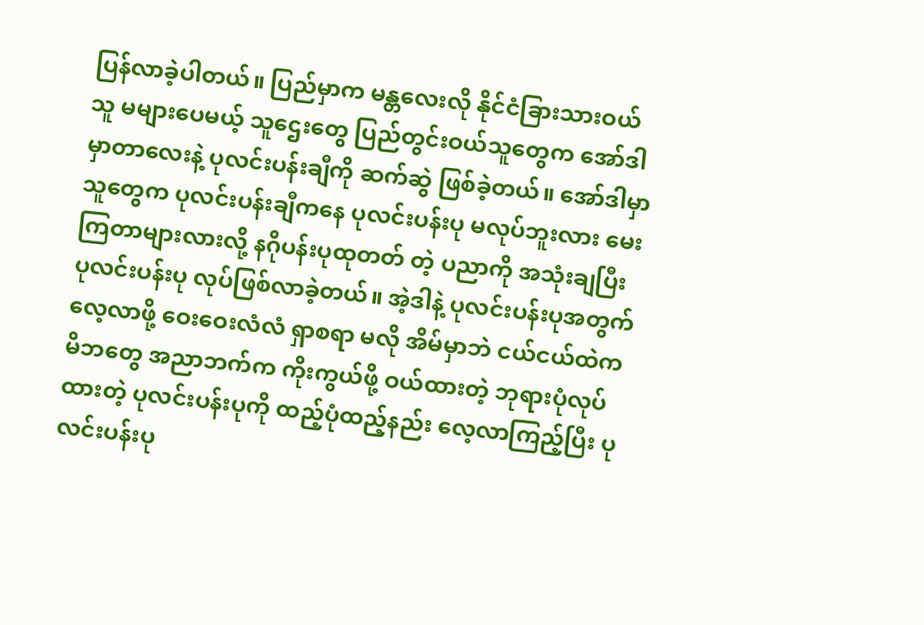ပြန်လာခဲ့ပါတယ်။ ပြည်မှာက မန္တလေးလို နိုင်ငံခြားသားဝယ်သူ မများပေမယ့် သူဌေးတွေ ပြည်တွင်းဝယ်သူတွေက အော်ဒါမှာတာလေးနဲ့ ပုလင်းပန်းချီကို ဆက်ဆွဲ ဖြစ်ခဲ့တယ်။ အော်ဒါမှာသူတွေက ပုလင်းပန်းချီကနေ ပုလင်းပန်းပု မလုပ်ဘူးလား မေးကြတာများလားလို့ နဂိုပန်းပုထုတတ် တဲ့ ပညာကို အသုံးချပြီး ပုလင်းပန်းပု လုပ်ဖြစ်လာခဲ့တယ်။ အဲ့ဒါနဲ့ ပုလင်းပန်းပုအတွက် လေ့လာဖို့ ဝေးဝေးလံလံ ရှာစရာ မလို အိမ်မှာဘဲ ငယ်ငယ်ထဲကမိဘတွေ အညာဘက်က ကိုးကွယ်ဖို့ ဝယ်ထားတဲ့ ဘုရားပုံလုပ်ထားတဲ့ ပုလင်းပန်းပုကို ထည့်ပုံထည့်နည်း လေ့လာကြည့်ပြီး ပုလင်းပန်းပု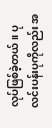လုပ်ဖြစ်ခဲ့တယ်။ ပုလင်းပန်းပုကိုလည်း အ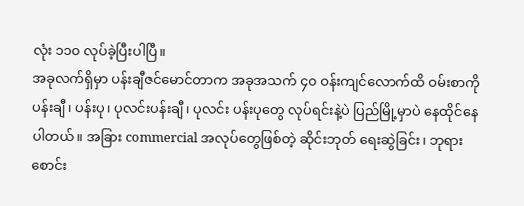လုံး ၁၁၀ လုပ်ခဲ့ပြီးပါပြီ။
အခုလက်ရှိမှာ ပန်းချီဇင်မောင်တာက အခုအသက် ၄၀ ဝန်းကျင်လောက်ထိ ဝမ်းစာကို ပန်းချီ၊ ပန်းပု၊ ပုလင်းပန်းချီ၊ ပုလင်း ပန်းပုတွေ လုပ်ရင်းနဲ့ပဲ ပြည်မြို့မှာပဲ နေထိုင်နေပါတယ်။ အခြား commercial အလုပ်တွေဖြစ်တဲ့ ဆိုင်းဘုတ် ရေးဆွဲခြင်း၊ ဘုရားစောင်း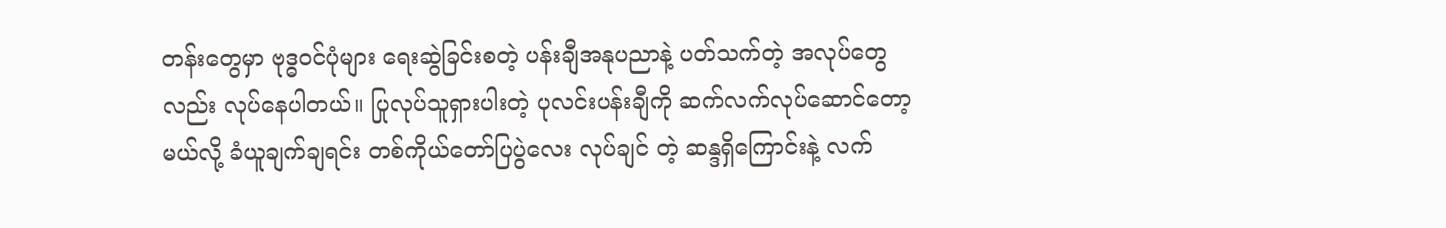တန်းတွေမှာ ဗုဒ္ဓဝင်ပုံများ ရေးဆွဲခြင်းစတဲ့ ပန်းချီအနုပညာနဲ့ ပတ်သက်တဲ့ အလုပ်တွေလည်း လုပ်နေပါတယ်။ ပြုလုပ်သူရှားပါးတဲ့ ပုလင်းပန်းချီကို ဆက်လက်လုပ်ဆောင်တော့မယ်လို့ ခံယူချက်ချရင်း တစ်ကိုယ်တော်ပြပွဲလေး လုပ်ချင် တဲ့ ဆန္ဒရှိကြောင်းနဲ့ လက်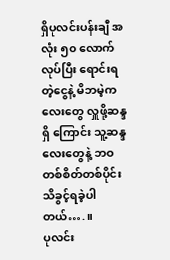ရှိပုလင်းပန်းချီ အလုံး ၅၀ လောက် လုပ်ပြီး ရောင်းရတဲ့ငွေနဲ့ မိဘမဲ့ကလေးတွေ လှူဖို့ဆန္ဒရှိ ကြောင်း သူ့ဆန္ဒလေးတွေနဲ့ ဘဝတစ်စိတ်တစ်ပိုင်း သိခွင့်ရခဲ့ပါတယ်….။
ပုလင်း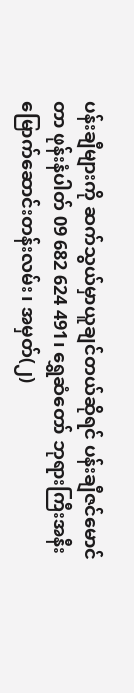ပန်းချီများကို ဆက်သွယ်မှာယူချင်တယ်ဆိုရင် ပန်းချီဇင်မောင်တာ ဖုန်းနံပါတ် 09 682 624 491၊ ရွှေဆံတော် ဘုရားကြီးအနီး မြောက်ဆောင်းတန်းလမ်း၊ အမှတ်(၂)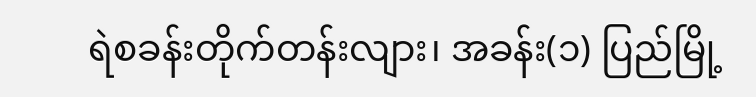ရဲစခန်းတိုက်တန်းလျား၊ အခန်း(၁) ပြည်မြို့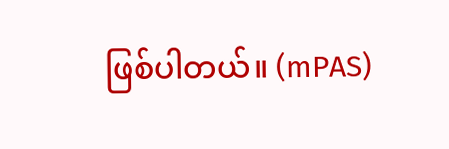ဖြစ်ပါတယ်။ (mPAS)